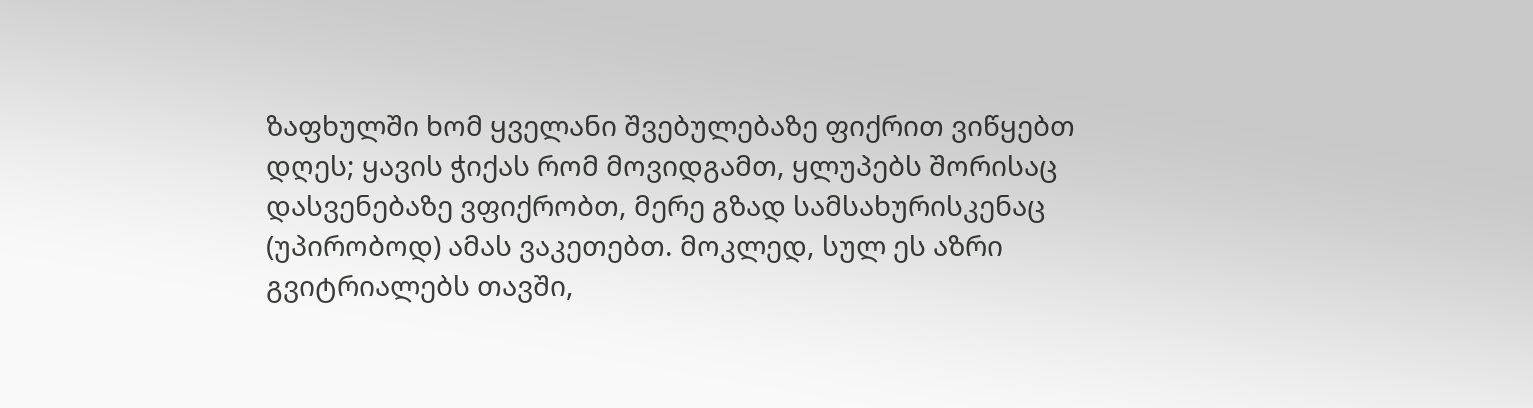ზაფხულში ხომ ყველანი შვებულებაზე ფიქრით ვიწყებთ დღეს; ყავის ჭიქას რომ მოვიდგამთ, ყლუპებს შორისაც დასვენებაზე ვფიქრობთ, მერე გზად სამსახურისკენაც (უპირობოდ) ამას ვაკეთებთ. მოკლედ, სულ ეს აზრი გვიტრიალებს თავში,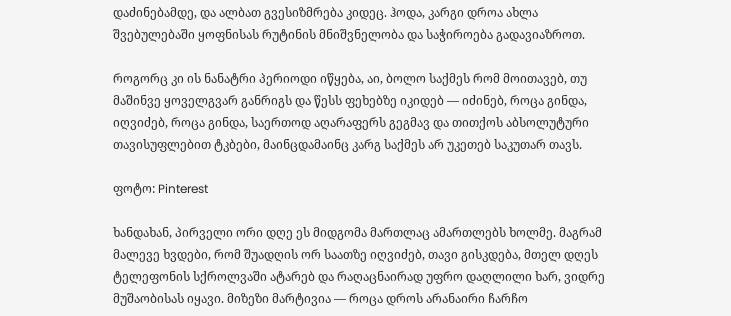დაძინებამდე, და ალბათ გვესიზმრება კიდეც. ჰოდა, კარგი დროა ახლა შვებულებაში ყოფნისას რუტინის მნიშვნელობა და საჭიროება გადავიაზროთ.

როგორც კი ის ნანატრი პერიოდი იწყება, აი, ბოლო საქმეს რომ მოითავებ, თუ მაშინვე ყოველგვარ განრიგს და წესს ფეხებზე იკიდებ — იძინებ, როცა გინდა, იღვიძებ, როცა გინდა, საერთოდ აღარაფერს გეგმავ და თითქოს აბსოლუტური თავისუფლებით ტკბები, მაინცდამაინც კარგ საქმეს არ უკეთებ საკუთარ თავს.

ფოტო: Pinterest

ხანდახან, პირველი ორი დღე ეს მიდგომა მართლაც ამართლებს ხოლმე. მაგრამ მალევე ხვდები, რომ შუადღის ორ საათზე იღვიძებ, თავი გისკდება, მთელ დღეს ტელეფონის სქროლვაში ატარებ და რაღაცნაირად უფრო დაღლილი ხარ, ვიდრე მუშაობისას იყავი. მიზეზი მარტივია — როცა დროს არანაირი ჩარჩო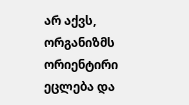არ აქვს, ორგანიზმს ორიენტირი ეცლება და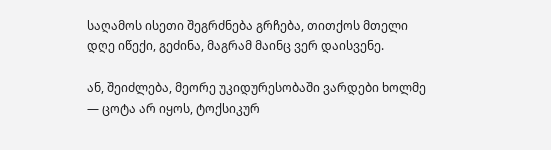საღამოს ისეთი შეგრძნება გრჩება, თითქოს მთელი დღე იწექი, გეძინა, მაგრამ მაინც ვერ დაისვენე.

ან, შეიძლება, მეორე უკიდურესობაში ვარდები ხოლმე — ცოტა არ იყოს, ტოქსიკურ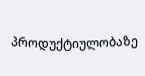პროდუქტიულობაზე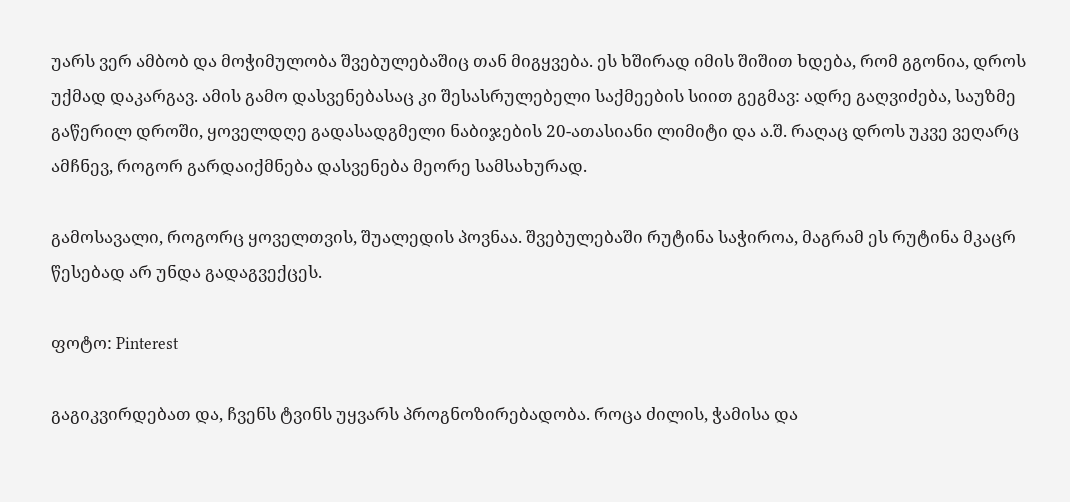უარს ვერ ამბობ და მოჭიმულობა შვებულებაშიც თან მიგყვება. ეს ხშირად იმის შიშით ხდება, რომ გგონია, დროს უქმად დაკარგავ. ამის გამო დასვენებასაც კი შესასრულებელი საქმეების სიით გეგმავ: ადრე გაღვიძება, საუზმე გაწერილ დროში, ყოველდღე გადასადგმელი ნაბიჯების 20-ათასიანი ლიმიტი და ა.შ. რაღაც დროს უკვე ვეღარც ამჩნევ, როგორ გარდაიქმნება დასვენება მეორე სამსახურად.

გამოსავალი, როგორც ყოველთვის, შუალედის პოვნაა. შვებულებაში რუტინა საჭიროა, მაგრამ ეს რუტინა მკაცრ წესებად არ უნდა გადაგვექცეს.

ფოტო: Pinterest

გაგიკვირდებათ და, ჩვენს ტვინს უყვარს პროგნოზირებადობა. როცა ძილის, ჭამისა და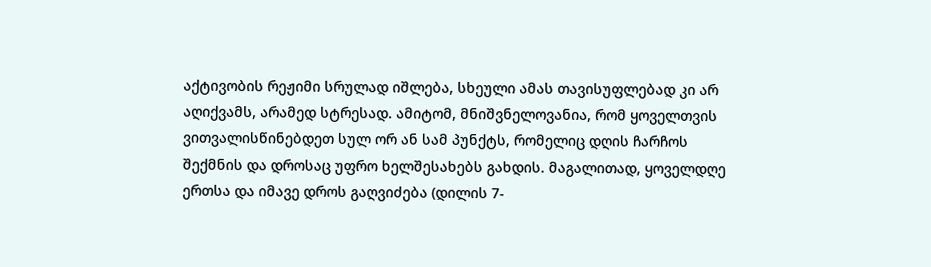აქტივობის რეჟიმი სრულად იშლება, სხეული ამას თავისუფლებად კი არ აღიქვამს, არამედ სტრესად. ამიტომ, მნიშვნელოვანია, რომ ყოველთვის ვითვალისწინებდეთ სულ ორ ან სამ პუნქტს, რომელიც დღის ჩარჩოს შექმნის და დროსაც უფრო ხელშესახებს გახდის. მაგალითად, ყოველდღე ერთსა და იმავე დროს გაღვიძება (დილის 7-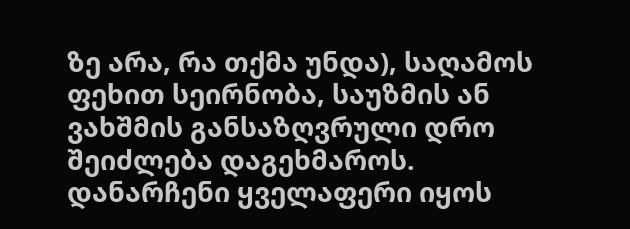ზე არა, რა თქმა უნდა), საღამოს ფეხით სეირნობა, საუზმის ან ვახშმის განსაზღვრული დრო შეიძლება დაგეხმაროს. დანარჩენი ყველაფერი იყოს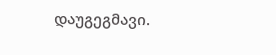დაუგეგმავი.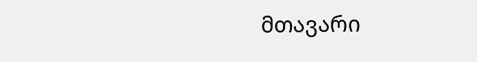მთავარი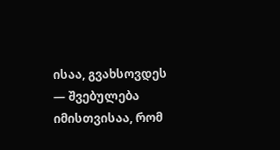ისაა, გვახსოვდეს — შვებულება იმისთვისაა, რომ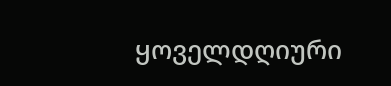ყოველდღიური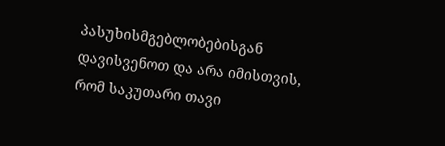პასუხისმგებლობებისგან დავისვენოთ და არა იმისთვის, რომ საკუთარი თავი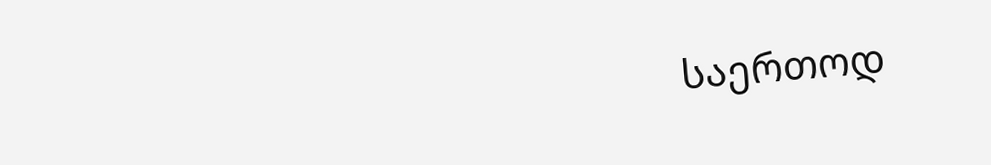საერთოდ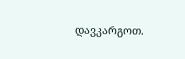დავკარგოთ.